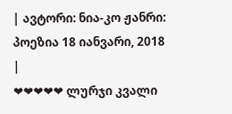| ავტორი: ნია-კო ჟანრი: პოეზია 18 იანვარი, 2018 |
❤❤❤❤❤ ლურჯი კვალი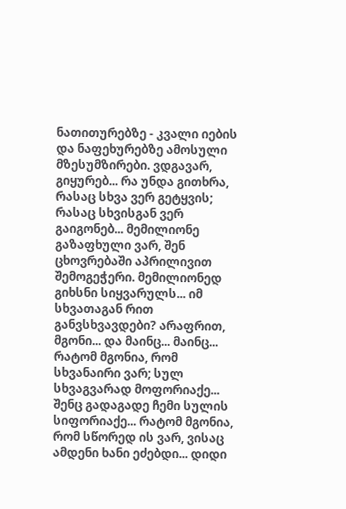ნათითურებზე - კვალი იების და ნაფეხურებზე ამოსული მზესუმზირები. ვდგავარ, გიყურებ... რა უნდა გითხრა, რასაც სხვა ვერ გეტყვის; რასაც სხვისგან ვერ გაიგონებ... მემილიონე გაზაფხული ვარ, შენ ცხოვრებაში აპრილივით შემოგეჭერი. მემილიონედ გიხსნი სიყვარულს... იმ სხვათაგან რით განვსხვავდები? არაფრით, მგონი... და მაინც... მაინც... რატომ მგონია, რომ სხვანაირი ვარ; სულ სხვაგვარად მოფორიაქე... შენც გადაგადე ჩემი სულის სიფორიაქე... რატომ მგონია, რომ სწორედ ის ვარ, ვისაც ამდენი ხანი ეძებდი... დიდი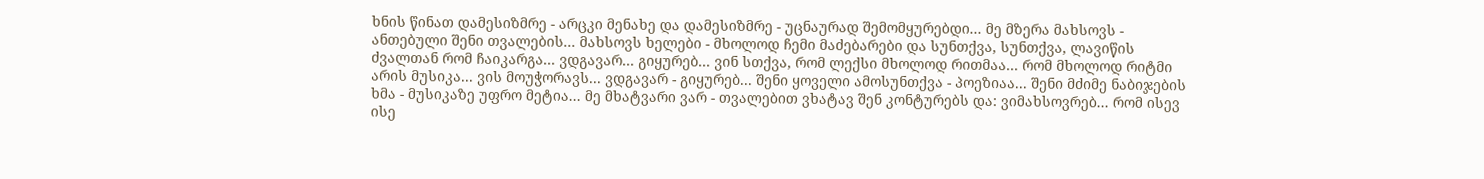ხნის წინათ დამესიზმრე - არცკი მენახე და დამესიზმრე - უცნაურად შემომყურებდი... მე მზერა მახსოვს - ანთებული შენი თვალების... მახსოვს ხელები - მხოლოდ ჩემი მაძებარები და სუნთქვა, სუნთქვა, ლავიწის ძვალთან რომ ჩაიკარგა... ვდგავარ... გიყურებ... ვინ სთქვა, რომ ლექსი მხოლოდ რითმაა... რომ მხოლოდ რიტმი არის მუსიკა... ვის მოუჭორავს... ვდგავარ - გიყურებ... შენი ყოველი ამოსუნთქვა - პოეზიაა... შენი მძიმე ნაბიჯების ხმა - მუსიკაზე უფრო მეტია... მე მხატვარი ვარ - თვალებით ვხატავ შენ კონტურებს და: ვიმახსოვრებ... რომ ისევ ისე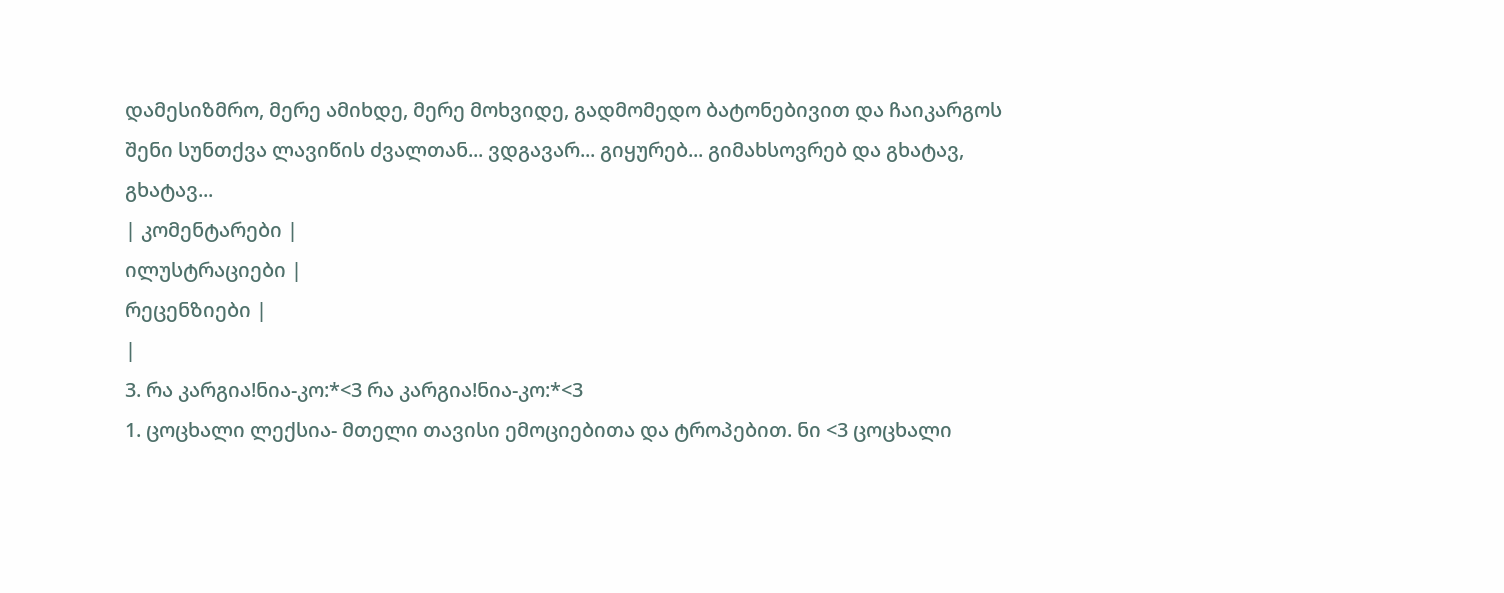დამესიზმრო, მერე ამიხდე, მერე მოხვიდე, გადმომედო ბატონებივით და ჩაიკარგოს შენი სუნთქვა ლავიწის ძვალთან... ვდგავარ... გიყურებ... გიმახსოვრებ და გხატავ, გხატავ...
| კომენტარები |
ილუსტრაციები |
რეცენზიები |
|
3. რა კარგია!ნია-კო:*<3 რა კარგია!ნია-კო:*<3
1. ცოცხალი ლექსია- მთელი თავისი ემოციებითა და ტროპებით. ნი <3 ცოცხალი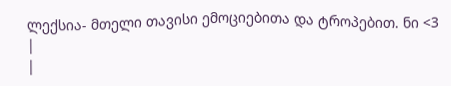ლექსია- მთელი თავისი ემოციებითა და ტროპებით. ნი <3
|
|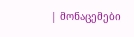| მონაცემები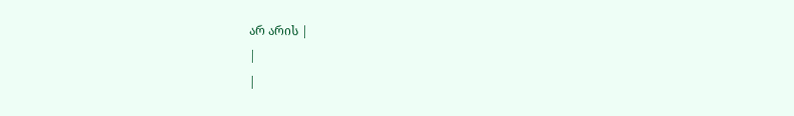არ არის |
|
|